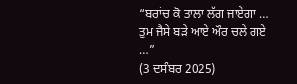“ਬਰਾਂਚ ਕੋ ਤਾਲਾ ਲੱਗ ਜਾਏਗਾ … ਤੁਮ ਜੈਸੇ ਬੜੇ ਆਏ ਔਰ ਚਲੇ ਗਏ …”
(3 ਦਸੰਬਰ 2025)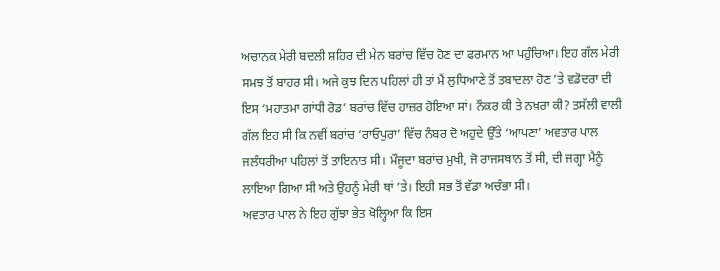ਅਚਾਨਕ ਮੇਰੀ ਬਦਲੀ ਸ਼ਹਿਰ ਦੀ ਮੇਨ ਬਰਾਂਚ ਵਿੱਚ ਹੋਣ ਦਾ ਫਰਮਾਨ ਆ ਪਹੁੰਚਿਆ। ਇਹ ਗੱਲ ਮੇਰੀ ਸਮਝ ਤੋਂ ਬਾਹਰ ਸੀ। ਅਜੇ ਕੁਝ ਦਿਨ ਪਹਿਲਾਂ ਹੀ ਤਾਂ ਮੈਂ ਲੁਧਿਆਣੇ ਤੋਂ ਤਬਾਦਲਾ ਹੋਣ ’ਤੇ ਵਡੋਦਰਾ ਦੀ ਇਸ ‘ਮਹਾਤਮਾ ਗਾਂਧੀ ਰੋਡ’ ਬਰਾਂਚ ਵਿੱਚ ਹਾਜ਼ਰ ਹੋਇਆ ਸਾਂ। ਨੌਕਰ ਕੀ ਤੇ ਨਖ਼ਰਾ ਕੀ? ਤਸੱਲੀ ਵਾਲੀ ਗੱਲ ਇਹ ਸੀ ਕਿ ਨਵੀਂ ਬਰਾਂਚ ‘ਰਾਓਪੁਰਾ’ ਵਿੱਚ ਨੰਬਰ ਦੋ ਅਹੁਦੇ ਉੱਤੇ ‘ਆਪਣਾ’ ਅਵਤਾਰ ਪਾਲ ਜਲੰਧਰੀਆ ਪਹਿਲਾਂ ਤੋਂ ਤਾਇਨਾਤ ਸੀ। ਮੌਜੂਦਾ ਬਰਾਂਚ ਮੁਖੀ, ਜੋ ਰਾਜਸਥਾਨ ਤੋਂ ਸੀ, ਦੀ ਜਗ੍ਹਾ ਮੈਨੂੰ ਲਾਇਆ ਗਿਆ ਸੀ ਅਤੇ ਉਹਨੂੰ ਮੇਰੀ ਥਾਂ ’ਤੇ। ਇਹੀ ਸਭ ਤੋਂ ਵੱਡਾ ਅਚੰਭਾ ਸੀ।
ਅਵਤਾਰ ਪਾਲ ਨੇ ਇਹ ਗੁੱਝਾ ਭੇਤ ਖੋਲ੍ਹਿਆ ਕਿ ਇਸ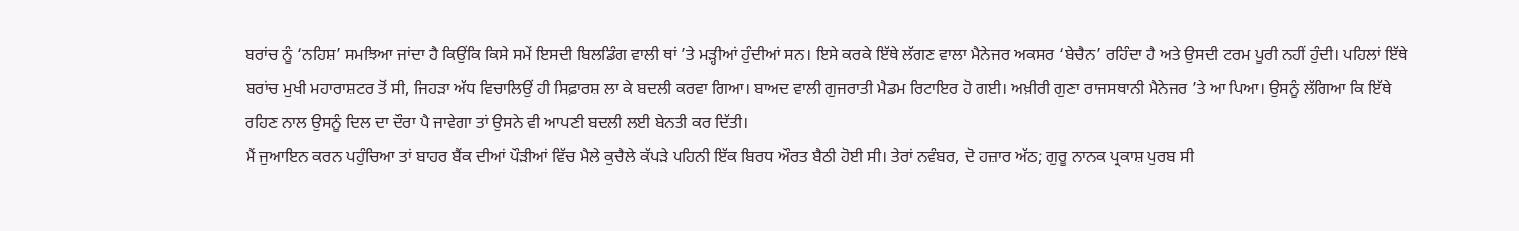ਬਰਾਂਚ ਨੂੰ ‘ਨਹਿਸ਼’ ਸਮਝਿਆ ਜਾਂਦਾ ਹੈ ਕਿਉਂਕਿ ਕਿਸੇ ਸਮੇਂ ਇਸਦੀ ਬਿਲਡਿੰਗ ਵਾਲੀ ਥਾਂ ’ਤੇ ਮੜ੍ਹੀਆਂ ਹੁੰਦੀਆਂ ਸਨ। ਇਸੇ ਕਰਕੇ ਇੱਥੇ ਲੱਗਣ ਵਾਲਾ ਮੈਨੇਜਰ ਅਕਸਰ ‘ਬੇਚੈਨ’ ਰਹਿੰਦਾ ਹੈ ਅਤੇ ਉਸਦੀ ਟਰਮ ਪੂਰੀ ਨਹੀਂ ਹੁੰਦੀ। ਪਹਿਲਾਂ ਇੱਥੇ ਬਰਾਂਚ ਮੁਖੀ ਮਹਾਰਾਸ਼ਟਰ ਤੋਂ ਸੀ, ਜਿਹੜਾ ਅੱਧ ਵਿਚਾਲਿਉਂ ਹੀ ਸਿਫ਼ਾਰਸ਼ ਲਾ ਕੇ ਬਦਲੀ ਕਰਵਾ ਗਿਆ। ਬਾਅਦ ਵਾਲੀ ਗੁਜਰਾਤੀ ਮੈਡਮ ਰਿਟਾਇਰ ਹੋ ਗਈ। ਅਖ਼ੀਰੀ ਗੁਣਾ ਰਾਜਸਥਾਨੀ ਮੈਨੇਜਰ ’ਤੇ ਆ ਪਿਆ। ਉਸਨੂੰ ਲੱਗਿਆ ਕਿ ਇੱਥੇ ਰਹਿਣ ਨਾਲ ਉਸਨੂੰ ਦਿਲ ਦਾ ਦੌਰਾ ਪੈ ਜਾਵੇਗਾ ਤਾਂ ਉਸਨੇ ਵੀ ਆਪਣੀ ਬਦਲੀ ਲਈ ਬੇਨਤੀ ਕਰ ਦਿੱਤੀ।
ਮੈਂ ਜੁਆਇਨ ਕਰਨ ਪਹੁੰਚਿਆ ਤਾਂ ਬਾਹਰ ਬੈਂਕ ਦੀਆਂ ਪੌੜੀਆਂ ਵਿੱਚ ਮੈਲੇ ਕੁਚੈਲੇ ਕੱਪੜੇ ਪਹਿਨੀ ਇੱਕ ਬਿਰਧ ਔਰਤ ਬੈਠੀ ਹੋਈ ਸੀ। ਤੇਰਾਂ ਨਵੰਬਰ, ਦੋ ਹਜ਼ਾਰ ਅੱਠ; ਗੁਰੂ ਨਾਨਕ ਪ੍ਰਕਾਸ਼ ਪੁਰਬ ਸੀ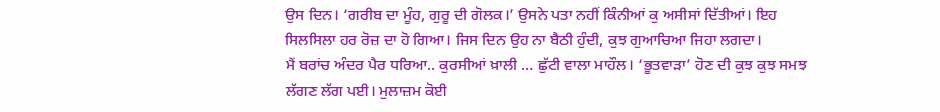ਉਸ ਦਿਨ। ‘ਗਰੀਬ ਦਾ ਮੂੰਹ, ਗੁਰੂ ਦੀ ਗੋਲਕ।’ ਉਸਨੇ ਪਤਾ ਨਹੀਂ ਕਿੰਨੀਆਂ ਕੁ ਅਸੀਸਾਂ ਦਿੱਤੀਆਂ। ਇਹ ਸਿਲਸਿਲਾ ਹਰ ਰੋਜ਼ ਦਾ ਹੋ ਗਿਆ। ਜਿਸ ਦਿਨ ਉਹ ਨਾ ਬੈਠੀ ਹੁੰਦੀ, ਕੁਝ ਗੁਆਚਿਆ ਜਿਹਾ ਲਗਦਾ।
ਮੈਂ ਬਰਾਂਚ ਅੰਦਰ ਪੈਰ ਧਰਿਆ.. ਕੁਰਸੀਆਂ ਖ਼ਾਲੀ … ਛੁੱਟੀ ਵਾਲਾ ਮਾਹੌਲ। ‘ਭੂਤਵਾੜਾ’ ਹੋਣ ਦੀ ਕੁਝ ਕੁਝ ਸਮਝ ਲੱਗਣ ਲੱਗ ਪਈ। ਮੁਲਾਜ਼ਮ ਕੋਈ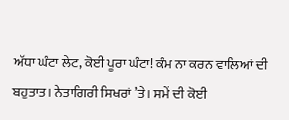ਅੱਧਾ ਘੰਟਾ ਲੇਟ, ਕੋਈ ਪੂਰਾ ਘੰਟਾ! ਕੰਮ ਨਾ ਕਰਨ ਵਾਲਿਆਂ ਦੀ ਬਹੁਤਾਤ। ਨੇਤਾਗਿਰੀ ਸਿਖਰਾਂ ’ਤੇ। ਸਮੇਂ ਦੀ ਕੋਈ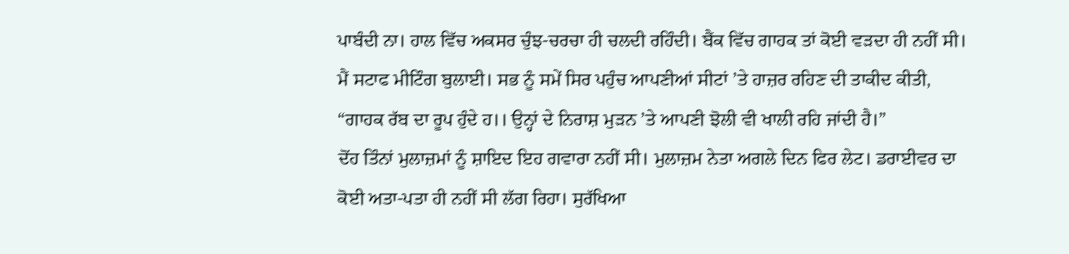ਪਾਬੰਦੀ ਨਾ। ਹਾਲ ਵਿੱਚ ਅਕਸਰ ਚੁੰਝ-ਚਰਚਾ ਹੀ ਚਲਦੀ ਰਹਿੰਦੀ। ਬੈਂਕ ਵਿੱਚ ਗਾਹਕ ਤਾਂ ਕੋਈ ਵੜਦਾ ਹੀ ਨਹੀਂ ਸੀ।
ਮੈਂ ਸਟਾਫ ਮੀਟਿੰਗ ਬੁਲਾਈ। ਸਭ ਨੂੰ ਸਮੇਂ ਸਿਰ ਪਹੁੰਚ ਆਪਣੀਆਂ ਸੀਟਾਂ ’ਤੇ ਹਾਜ਼ਰ ਰਹਿਣ ਦੀ ਤਾਕੀਦ ਕੀਤੀ, “ਗਾਹਕ ਰੱਬ ਦਾ ਰੂਪ ਹੁੰਦੇ ਹ।। ਉਨ੍ਹਾਂ ਦੇ ਨਿਰਾਸ਼ ਮੁੜਨ ’ਤੇ ਆਪਣੀ ਝੋਲੀ ਵੀ ਖਾਲੀ ਰਹਿ ਜਾਂਦੀ ਹੈ।”
ਦੋਂਹ ਤਿੰਨਾਂ ਮੁਲਾਜ਼ਮਾਂ ਨੂੰ ਸ਼ਾਇਦ ਇਹ ਗਵਾਰਾ ਨਹੀਂ ਸੀ। ਮੁਲਾਜ਼ਮ ਨੇਤਾ ਅਗਲੇ ਦਿਨ ਫਿਰ ਲੇਟ। ਡਰਾਈਵਰ ਦਾ ਕੋਈ ਅਤਾ-ਪਤਾ ਹੀ ਨਹੀਂ ਸੀ ਲੱਗ ਰਿਹਾ। ਸੁਰੱਖਿਆ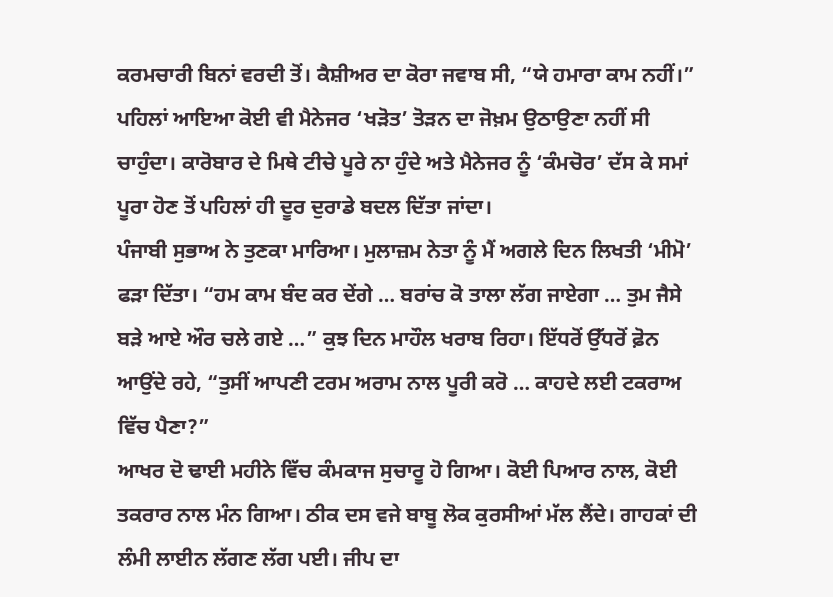ਕਰਮਚਾਰੀ ਬਿਨਾਂ ਵਰਦੀ ਤੋਂ। ਕੈਸ਼ੀਅਰ ਦਾ ਕੋਰਾ ਜਵਾਬ ਸੀ, “ਯੇ ਹਮਾਰਾ ਕਾਮ ਨਹੀਂ।”
ਪਹਿਲਾਂ ਆਇਆ ਕੋਈ ਵੀ ਮੈਨੇਜਰ ‘ਖੜੋਤ’ ਤੋੜਨ ਦਾ ਜੋਖ਼ਮ ਉਠਾਉਣਾ ਨਹੀਂ ਸੀ ਚਾਹੁੰਦਾ। ਕਾਰੋਬਾਰ ਦੇ ਮਿਥੇ ਟੀਚੇ ਪੂਰੇ ਨਾ ਹੁੰਦੇ ਅਤੇ ਮੈਨੇਜਰ ਨੂੰ ‘ਕੰਮਚੋਰ’ ਦੱਸ ਕੇ ਸਮਾਂ ਪੂਰਾ ਹੋਣ ਤੋਂ ਪਹਿਲਾਂ ਹੀ ਦੂਰ ਦੁਰਾਡੇ ਬਦਲ ਦਿੱਤਾ ਜਾਂਦਾ।
ਪੰਜਾਬੀ ਸੁਭਾਅ ਨੇ ਤੁਣਕਾ ਮਾਰਿਆ। ਮੁਲਾਜ਼ਮ ਨੇਤਾ ਨੂੰ ਮੈਂ ਅਗਲੇ ਦਿਨ ਲਿਖਤੀ ‘ਮੀਮੋ’ ਫੜਾ ਦਿੱਤਾ। “ਹਮ ਕਾਮ ਬੰਦ ਕਰ ਦੇਂਗੇ … ਬਰਾਂਚ ਕੋ ਤਾਲਾ ਲੱਗ ਜਾਏਗਾ … ਤੁਮ ਜੈਸੇ ਬੜੇ ਆਏ ਔਰ ਚਲੇ ਗਏ …” ਕੁਝ ਦਿਨ ਮਾਹੌਲ ਖਰਾਬ ਰਿਹਾ। ਇੱਧਰੋਂ ਉੱਧਰੋਂ ਫ਼ੋਨ ਆਉਂਦੇ ਰਹੇ, “ਤੁਸੀਂ ਆਪਣੀ ਟਰਮ ਅਰਾਮ ਨਾਲ ਪੂਰੀ ਕਰੋ … ਕਾਹਦੇ ਲਈ ਟਕਰਾਅ ਵਿੱਚ ਪੈਣਾ?”
ਆਖਰ ਦੋ ਢਾਈ ਮਹੀਨੇ ਵਿੱਚ ਕੰਮਕਾਜ ਸੁਚਾਰੂ ਹੋ ਗਿਆ। ਕੋਈ ਪਿਆਰ ਨਾਲ, ਕੋਈ ਤਕਰਾਰ ਨਾਲ ਮੰਨ ਗਿਆ। ਠੀਕ ਦਸ ਵਜੇ ਬਾਬੂ ਲੋਕ ਕੁਰਸੀਆਂ ਮੱਲ ਲੈਂਦੇ। ਗਾਹਕਾਂ ਦੀ ਲੰਮੀ ਲਾਈਨ ਲੱਗਣ ਲੱਗ ਪਈ। ਜੀਪ ਦਾ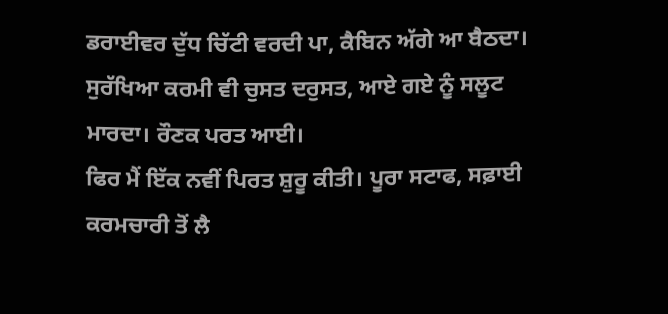ਡਰਾਈਵਰ ਦੁੱਧ ਚਿੱਟੀ ਵਰਦੀ ਪਾ, ਕੈਬਿਨ ਅੱਗੇ ਆ ਬੈਠਦਾ। ਸੁਰੱਖਿਆ ਕਰਮੀ ਵੀ ਚੁਸਤ ਦਰੁਸਤ, ਆਏ ਗਏ ਨੂੰ ਸਲੂਟ ਮਾਰਦਾ। ਰੌਣਕ ਪਰਤ ਆਈ।
ਫਿਰ ਮੈਂ ਇੱਕ ਨਵੀਂ ਪਿਰਤ ਸ਼ੁਰੂ ਕੀਤੀ। ਪੂਰਾ ਸਟਾਫ, ਸਫ਼ਾਈ ਕਰਮਚਾਰੀ ਤੋਂ ਲੈ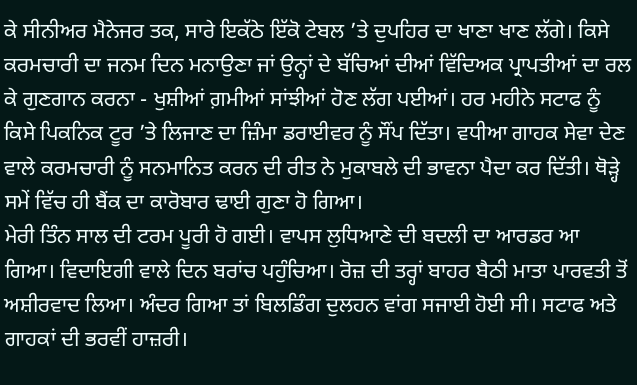ਕੇ ਸੀਨੀਅਰ ਮੈਨੇਜਰ ਤਕ, ਸਾਰੇ ਇਕੱਠੇ ਇੱਕੋ ਟੇਬਲ ’ਤੇ ਦੁਪਹਿਰ ਦਾ ਖਾਣਾ ਖਾਣ ਲੱਗੇ। ਕਿਸੇ ਕਰਮਚਾਰੀ ਦਾ ਜਨਮ ਦਿਨ ਮਨਾਉਣਾ ਜਾਂ ਉਨ੍ਹਾਂ ਦੇ ਬੱਚਿਆਂ ਦੀਆਂ ਵਿੱਦਿਅਕ ਪ੍ਰਾਪਤੀਆਂ ਦਾ ਰਲ ਕੇ ਗੁਣਗਾਨ ਕਰਨਾ - ਖੁਸ਼ੀਆਂ ਗ਼ਮੀਆਂ ਸਾਂਝੀਆਂ ਹੋਣ ਲੱਗ ਪਈਆਂ। ਹਰ ਮਹੀਨੇ ਸਟਾਫ ਨੂੰ ਕਿਸੇ ਪਿਕਨਿਕ ਟੂਰ ’ਤੇ ਲਿਜਾਣ ਦਾ ਜ਼ਿੰਮਾ ਡਰਾਈਵਰ ਨੂੰ ਸੌਂਪ ਦਿੱਤਾ। ਵਧੀਆ ਗਾਹਕ ਸੇਵਾ ਦੇਣ ਵਾਲੇ ਕਰਮਚਾਰੀ ਨੂੰ ਸਨਮਾਨਿਤ ਕਰਨ ਦੀ ਰੀਤ ਨੇ ਮੁਕਾਬਲੇ ਦੀ ਭਾਵਨਾ ਪੈਦਾ ਕਰ ਦਿੱਤੀ। ਥੋੜ੍ਹੇ ਸਮੇਂ ਵਿੱਚ ਹੀ ਬੈਂਕ ਦਾ ਕਾਰੋਬਾਰ ਢਾਈ ਗੁਣਾ ਹੋ ਗਿਆ।
ਮੇਰੀ ਤਿੰਨ ਸਾਲ ਦੀ ਟਰਮ ਪੂਰੀ ਹੋ ਗਈ। ਵਾਪਸ ਲੁਧਿਆਣੇ ਦੀ ਬਦਲੀ ਦਾ ਆਰਡਰ ਆ ਗਿਆ। ਵਿਦਾਇਗੀ ਵਾਲੇ ਦਿਨ ਬਰਾਂਚ ਪਹੁੰਚਿਆ। ਰੋਜ਼ ਦੀ ਤਰ੍ਹਾਂ ਬਾਹਰ ਬੈਠੀ ਮਾਤਾ ਪਾਰਵਤੀ ਤੋਂ ਅਸ਼ੀਰਵਾਦ ਲਿਆ। ਅੰਦਰ ਗਿਆ ਤਾਂ ਬਿਲਡਿੰਗ ਦੁਲਹਨ ਵਾਂਗ ਸਜਾਈ ਹੋਈ ਸੀ। ਸਟਾਫ ਅਤੇ ਗਾਹਕਾਂ ਦੀ ਭਰਵੀਂ ਹਾਜ਼ਰੀ।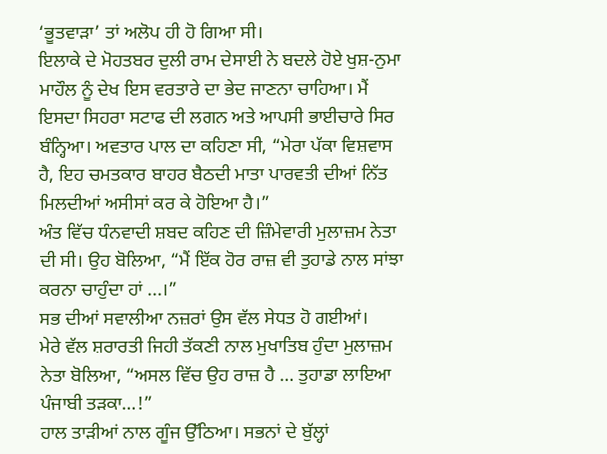‘ਭੂਤਵਾੜਾ’ ਤਾਂ ਅਲੋਪ ਹੀ ਹੋ ਗਿਆ ਸੀ।
ਇਲਾਕੇ ਦੇ ਮੋਹਤਬਰ ਦੁਲੀ ਰਾਮ ਦੇਸਾਈ ਨੇ ਬਦਲੇ ਹੋਏ ਖੁਸ਼-ਨੁਮਾ ਮਾਹੌਲ ਨੂੰ ਦੇਖ ਇਸ ਵਰਤਾਰੇ ਦਾ ਭੇਦ ਜਾਣਨਾ ਚਾਹਿਆ। ਮੈਂ ਇਸਦਾ ਸਿਹਰਾ ਸਟਾਫ ਦੀ ਲਗਨ ਅਤੇ ਆਪਸੀ ਭਾਈਚਾਰੇ ਸਿਰ ਬੰਨ੍ਹਿਆ। ਅਵਤਾਰ ਪਾਲ ਦਾ ਕਹਿਣਾ ਸੀ, “ਮੇਰਾ ਪੱਕਾ ਵਿਸ਼ਵਾਸ ਹੈ, ਇਹ ਚਮਤਕਾਰ ਬਾਹਰ ਬੈਠਦੀ ਮਾਤਾ ਪਾਰਵਤੀ ਦੀਆਂ ਨਿੱਤ ਮਿਲਦੀਆਂ ਅਸੀਸਾਂ ਕਰ ਕੇ ਹੋਇਆ ਹੈ।”
ਅੰਤ ਵਿੱਚ ਧੰਨਵਾਦੀ ਸ਼ਬਦ ਕਹਿਣ ਦੀ ਜ਼ਿੰਮੇਵਾਰੀ ਮੁਲਾਜ਼ਮ ਨੇਤਾ ਦੀ ਸੀ। ਉਹ ਬੋਲਿਆ, “ਮੈਂ ਇੱਕ ਹੋਰ ਰਾਜ਼ ਵੀ ਤੁਹਾਡੇ ਨਾਲ ਸਾਂਝਾ ਕਰਨਾ ਚਾਹੁੰਦਾ ਹਾਂ ...।”
ਸਭ ਦੀਆਂ ਸਵਾਲੀਆ ਨਜ਼ਰਾਂ ਉਸ ਵੱਲ ਸੇਧਤ ਹੋ ਗਈਆਂ।
ਮੇਰੇ ਵੱਲ ਸ਼ਰਾਰਤੀ ਜਿਹੀ ਤੱਕਣੀ ਨਾਲ ਮੁਖਾਤਿਬ ਹੁੰਦਾ ਮੁਲਾਜ਼ਮ ਨੇਤਾ ਬੋਲਿਆ, “ਅਸਲ ਵਿੱਚ ਉਹ ਰਾਜ਼ ਹੈ … ਤੁਹਾਡਾ ਲਾਇਆ ਪੰਜਾਬੀ ਤੜਕਾ…!”
ਹਾਲ ਤਾੜੀਆਂ ਨਾਲ ਗੂੰਜ ਉੱਠਿਆ। ਸਭਨਾਂ ਦੇ ਬੁੱਲ੍ਹਾਂ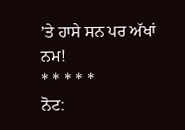’ਤੇ ਹਾਸੇ ਸਨ ਪਰ ਅੱਖਾਂ ਨਮ!
* * * * *
ਨੋਟ: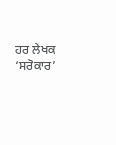ਹਰ ਲੇਖਕ ‘ਸਰੋਕਾਰ’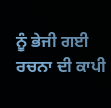ਨੂੰ ਭੇਜੀ ਗਈ ਰਚਨਾ ਦੀ ਕਾਪੀ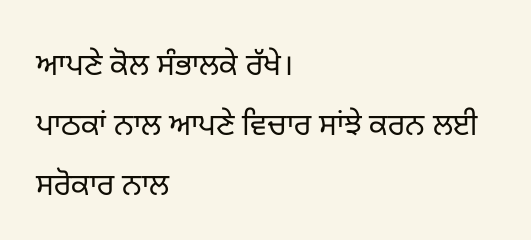ਆਪਣੇ ਕੋਲ ਸੰਭਾਲਕੇ ਰੱਖੇ।
ਪਾਠਕਾਂ ਨਾਲ ਆਪਣੇ ਵਿਚਾਰ ਸਾਂਝੇ ਕਰਨ ਲਈ ਸਰੋਕਾਰ ਨਾਲ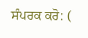ਸੰਪਰਕ ਕਰੋ: (